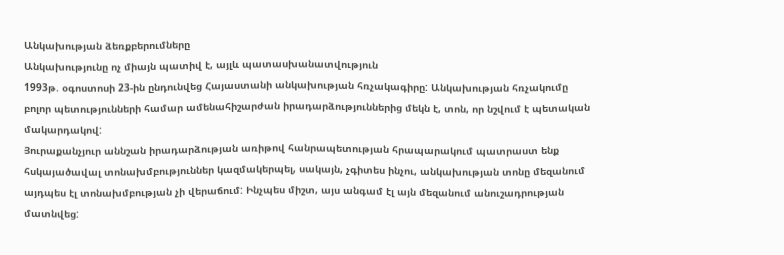Անկախության ձեռքբերումները
Անկախությունը ոչ միայն պատիվ է, այլև պատասխանատվություն
1993թ. օգոստոսի 23-ին ընդունվեց Հայաստանի անկախության հռչակագիրը: Անկախության հռչակումը բոլոր պետությունների համար ամենահիշարժան իրադարձություններից մեկն է, տոն, որ նշվում է պետական մակարդակով:
Յուրաքանչյուր աննշան իրադարձության առիթով հանրապետության հրապարակում պատրաստ ենք հսկայածավալ տոնախմբություններ կազմակերպել, սակայն, չգիտես ինչու, անկախության տոնը մեզանում այդպես էլ տոնախմբության չի վերաճում: Ինչպես միշտ, այս անգամ էլ այն մեզանում անուշադրության մատնվեց: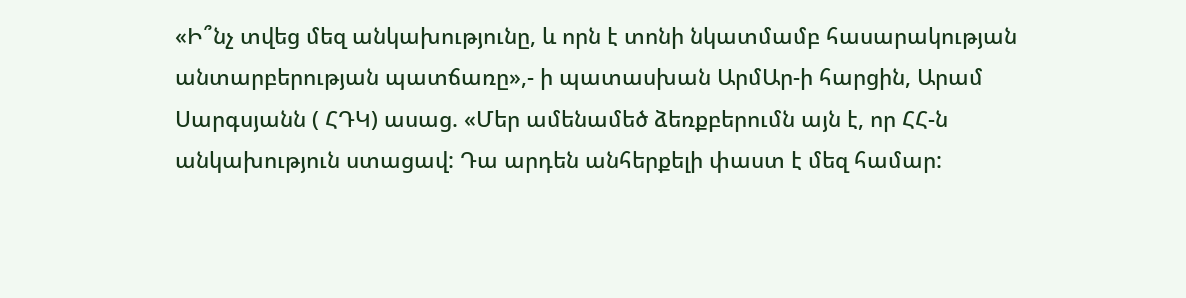«Ի՞նչ տվեց մեզ անկախությունը, և որն է տոնի նկատմամբ հասարակության անտարբերության պատճառը»,- ի պատասխան ԱրմԱր-ի հարցին, Արամ Սարգսյանն ( ՀԴԿ) ասաց. «Մեր ամենամեծ ձեռքբերումն այն է, որ ՀՀ-ն անկախություն ստացավ: Դա արդեն անհերքելի փաստ է մեզ համար: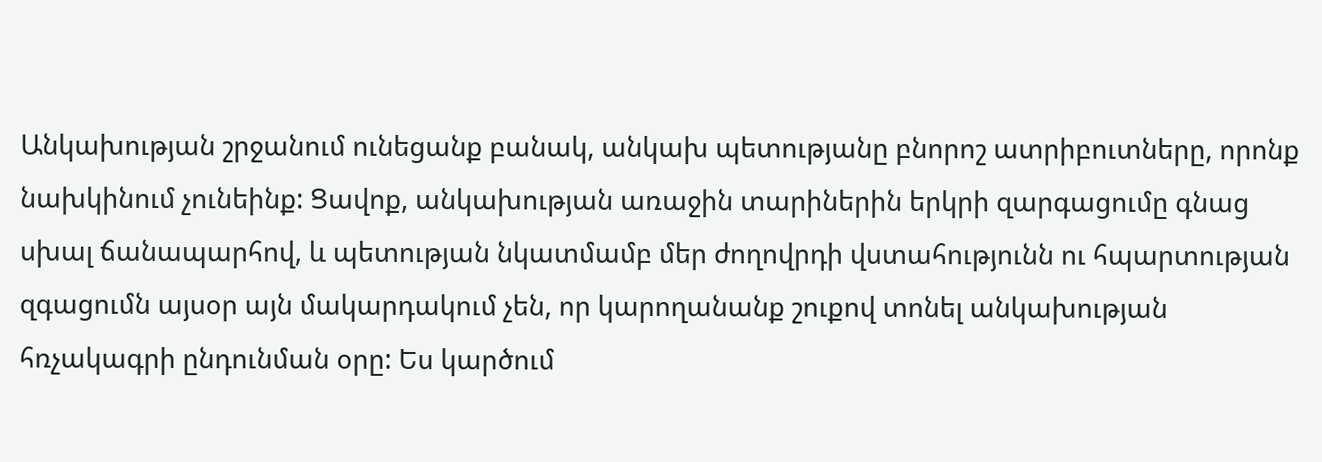Անկախության շրջանում ունեցանք բանակ, անկախ պետությանը բնորոշ ատրիբուտները, որոնք նախկինում չունեինք: Ցավոք, անկախության առաջին տարիներին երկրի զարգացումը գնաց սխալ ճանապարհով, և պետության նկատմամբ մեր ժողովրդի վստահությունն ու հպարտության զգացումն այսօր այն մակարդակում չեն, որ կարողանանք շուքով տոնել անկախության հռչակագրի ընդունման օրը: Ես կարծում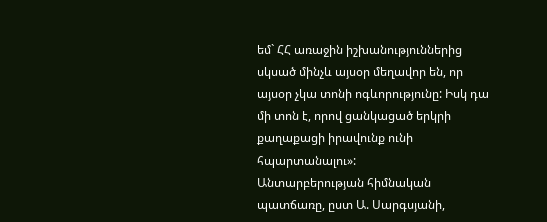եմ` ՀՀ առաջին իշխանություններից սկսած մինչև այսօր մեղավոր են, որ այսօր չկա տոնի ոգևորությունը: Իսկ դա մի տոն է, որով ցանկացած երկրի քաղաքացի իրավունք ունի հպարտանալու»:
Անտարբերության հիմնական պատճառը, ըստ Ա. Սարգսյանի,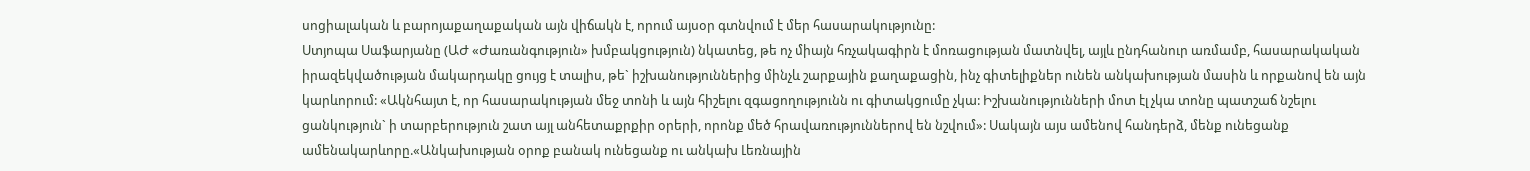սոցիալական և բարոյաքաղաքական այն վիճակն է, որում այսօր գտնվում է մեր հասարակությունը:
Ստյոպա Սաֆարյանը (ԱԺ «Ժառանգություն» խմբակցություն) նկատեց, թե ոչ միայն հռչակագիրն է մոռացության մատնվել, այլև ընդհանուր առմամբ, հասարակական իրազեկվածության մակարդակը ցույց է տալիս, թե` իշխանություններից մինչև շարքային քաղաքացին, ինչ գիտելիքներ ունեն անկախության մասին և որքանով են այն կարևորում: «Ակնհայտ է, որ հասարակության մեջ տոնի և այն հիշելու զգացողությունն ու գիտակցումը չկա: Իշխանությունների մոտ էլ չկա տոնը պատշաճ նշելու ցանկություն` ի տարբերություն շատ այլ անհետաքրքիր օրերի, որոնք մեծ հրավառություններով են նշվում»: Սակայն այս ամենով հանդերձ, մենք ունեցանք ամենակարևորը.«Անկախության օրոք բանակ ունեցանք ու անկախ Լեռնային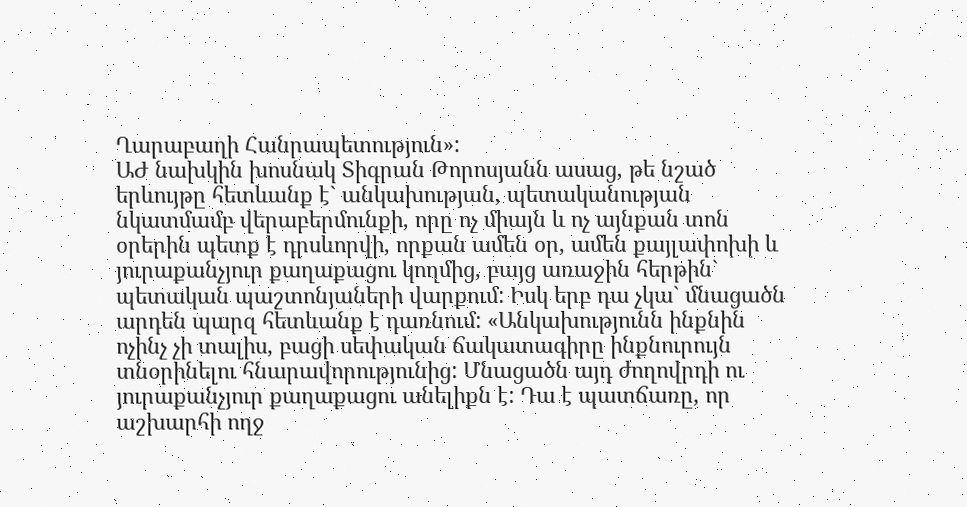Ղարաբաղի Հանրապետություն»:
ԱԺ նախկին խոսնակ Տիգրան Թորոսյանն ասաց, թե նշած երևույթը հետևանք է` անկախության, պետականության նկատմամբ վերաբերմունքի, որը ոչ միայն և ոչ այնքան տոն օրերին պետք է դրսևորվի, որքան ամեն օր, ամեն քայլափոխի և յուրաքանչյուր քաղաքացու կողմից, բայց առաջին հերթին` պետական պաշտոնյաների վարքում: Իսկ երբ դա չկա` մնացածն արդեն պարզ հետևանք է դառնում: «Անկախությունն ինքնին ոչինչ չի տալիս, բացի սեփական ճակատագիրը ինքնուրույն տնօրինելու հնարավորությունից: Մնացածն այդ ժողովրդի ու յուրաքանչյուր քաղաքացու անելիքն է: Դա է պատճառը, որ աշխարհի ողջ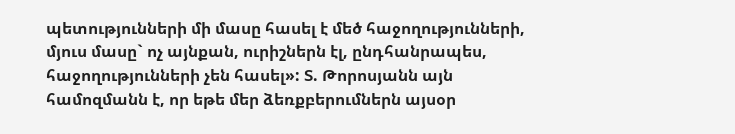պետությունների մի մասը հասել է մեծ հաջողությունների, մյուս մասը` ոչ այնքան, ուրիշներն էլ, ընդհանրապես, հաջողությունների չեն հասել»: Տ. Թորոսյանն այն համոզմանն է, որ եթե մեր ձեռքբերումներն այսօր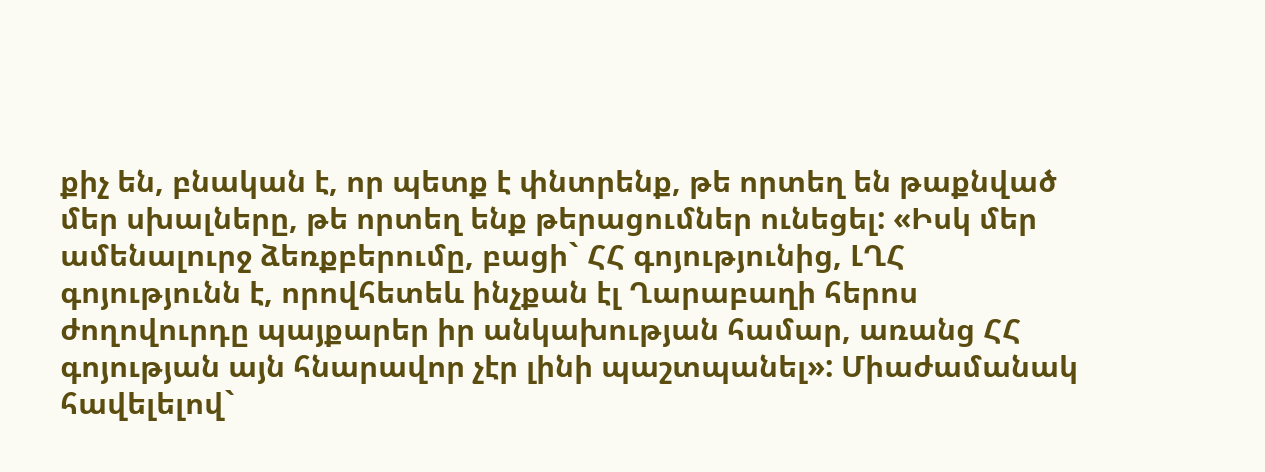քիչ են, բնական է, որ պետք է փնտրենք, թե որտեղ են թաքնված մեր սխալները, թե որտեղ ենք թերացումներ ունեցել: «Իսկ մեր ամենալուրջ ձեռքբերումը, բացի` ՀՀ գոյությունից, ԼՂՀ գոյությունն է, որովհետեև ինչքան էլ Ղարաբաղի հերոս ժողովուրդը պայքարեր իր անկախության համար, առանց ՀՀ գոյության այն հնարավոր չէր լինի պաշտպանել»: Միաժամանակ հավելելով`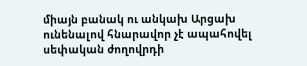միայն բանակ ու անկախ Արցախ ունենալով հնարավոր չէ ապահովել սեփական ժողովրդի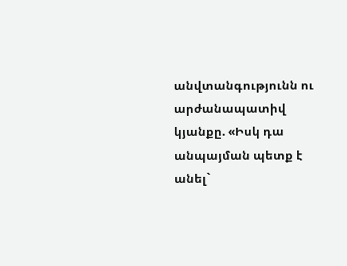անվտանգությունն ու արժանապատիվ կյանքը. «Իսկ դա անպայման պետք է անել`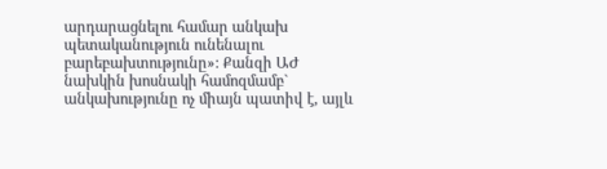արդարացնելու համար անկախ պետականություն ունենալու բարեբախտությունը»: Քանզի ԱԺ նախկին խոսնակի համոզմամբ` անկախությունը ոչ միայն պատիվ է, այլև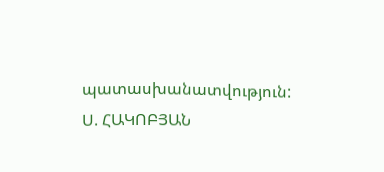պատասխանատվություն:
Ս. ՀԱԿՈԲՅԱՆ